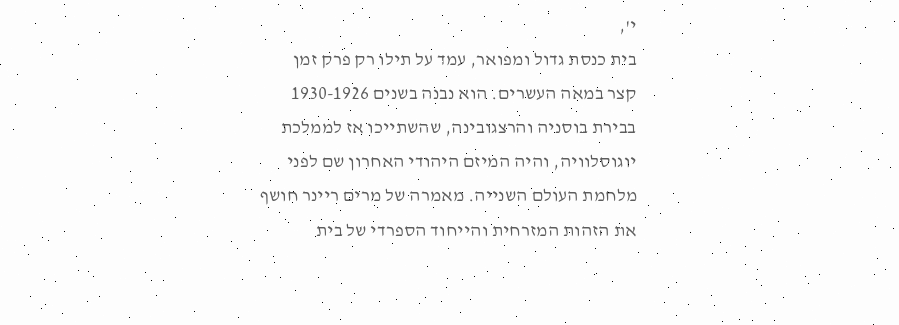י',
בית כנסת גדול ומפואר, עמד על תילו רק פרק זמן
קצר במאה העשרים. הוא נבנה בשנים 1930-1926
בבירת בוסניה והרצגובינה, שהשתייכו אז לממלכת
יוגוסלוויה, והיה המיזם היהודי האחרון שם לפני
מלחמת העולם השנייה. מאמרה של מרים ריינר חושף
את הזהות המזרחית והייחוד הספרדי של בית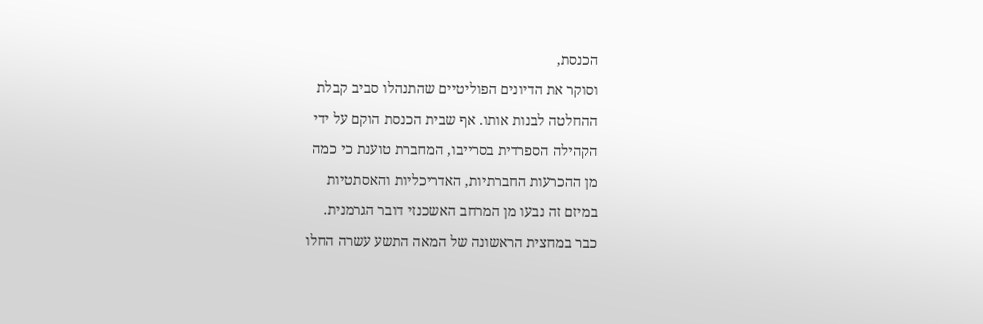הכנסת,
וסוקר את הדיונים הפוליטיים שהתנהלו סביב קבלת
ההחלטה לבנות אותו. אף שבית הכנסת הוקם על ידי
הקהילה הספרדית בסרייבו, המחברת טוענת כי כמה
מן ההכרעות החברתיות, האדריכליות והאסתטיות
במיזם זה נבעו מן המרחב האשכנזי דובר הגרמנית.
כבר במחצית הראשונה של המאה התשע עשרה החלו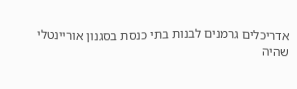אדריכלים גרמנים לבנות בתי כנסת בסגנון אוריינטלי
שהיה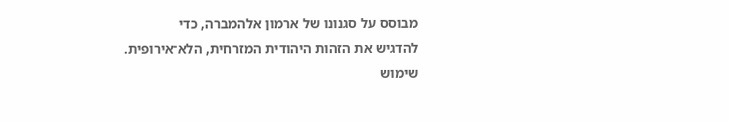מבוסס על סגנונו של ארמון אלהמברה, כדי
להדגיש את הזהות היהודית המזרחית, הלא־אירופית.
שימוש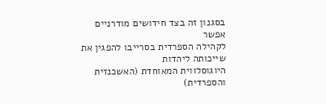בסגנון זה בצד חידושים מודרניים אפשר
לקהילה הספרדית בסרייבו להפגין את שייכותה ליהדות
היוגוסלווית המאוחדת (האשכנזית והספרדית)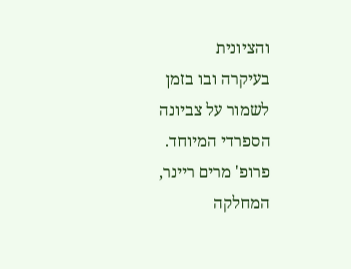והציונית
בעיקרה ובו בזמן לשמור על צביונה הספרדי המיוחד.
פרופ' מרים ריינר, המחלקה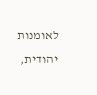לאומנות יהודית,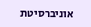אוניברסיטת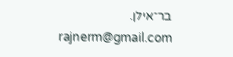בר־אילן.
rajnerm@gmail.com